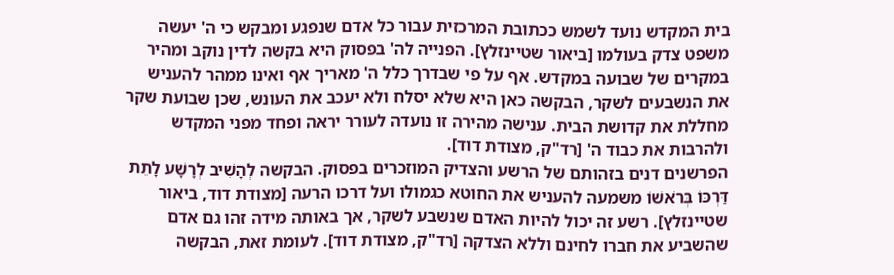בית המקדש נועד לשמש ככתובת המרכזית עבור כל אדם שנפגע ומבקש כי ה' יעשה משפט צדק בעולמו [ביאור שטיינזלץ]. הפנייה לה' בפסוק היא בקשה לדין נוקב ומהיר במקרים של שבועה במקדש. אף על פי שבדרך כלל ה' מאריך אף ואינו ממהר להעניש את הנשבעים לשקר, הבקשה כאן היא שלא יסלח ולא יעכב את העונש, שכן שבועת שקר מחללת את קדושת הבית. ענישה מהירה זו נועדה לעורר יראה ופחד מפני המקדש ולהרבות את כבוד ה' [רד"ק, מצודת דוד].
הפרשנים דנים בזהותם של הרשע והצדיק המוזכרים בפסוק. הבקשה לְהָשִׁיב לְרָשָׁע לָתֵת דַּרְכּוֹ בְּרֹאשׁוֹ משמעה להעניש את החוטא כגמולו ועל דרכו הרעה [מצודת דוד, ביאור שטיינזלץ]. רשע זה יכול להיות האדם שנשבע לשקר, אך באותה מידה זהו גם אדם שהשביע את חברו לחינם וללא הצדקה [רד"ק, מצודת דוד]. לעומת זאת, הבקשה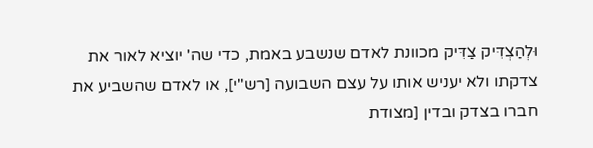וּלְהַצְדִּיק צַדִּיק מכוונת לאדם שנשבע באמת, כדי שה' יוציא לאור את צדקתו ולא יעניש אותו על עצם השבועה [רש"י], או לאדם שהשביע את חברו בצדק ובדין [מצודת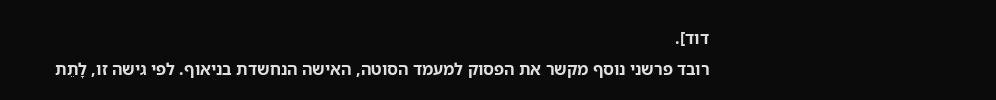דוד].
רובד פרשני נוסף מקשר את הפסוק למעמד הסוטה, האישה הנחשדת בניאוף. לפי גישה זו, לָתֵת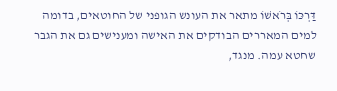דַּרְכּוֹ בְּרֹאשׁוֹ מתאר את העונש הגופני של החוטאים, בדומה למים המאררים הבודקים את האישה ומענישים גם את הגבר שחטא עמה. מנגד,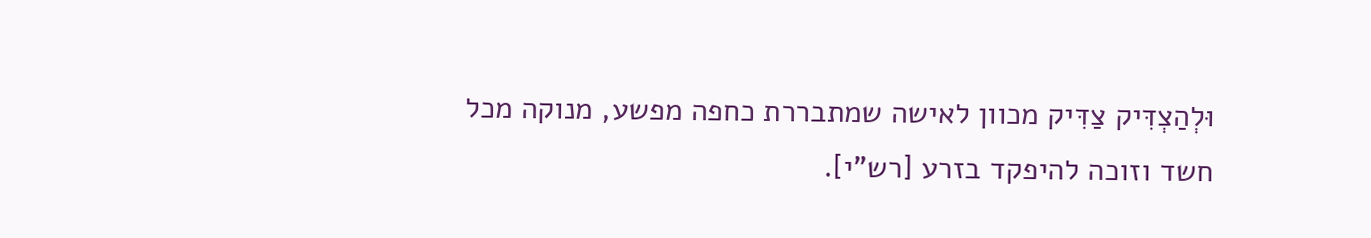וּלְהַצְדִּיק צַדִּיק מכוון לאישה שמתבררת כחפה מפשע, מנוקה מכל חשד וזוכה להיפקד בזרע [רש"י].